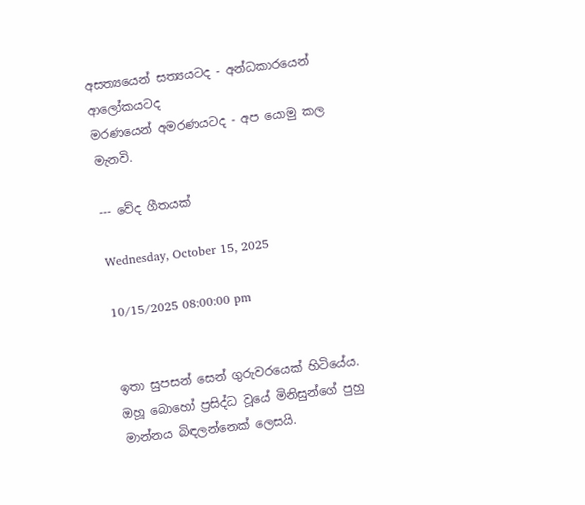අසත්‍යයෙන් සත්‍යයටද - අන්ධකාරයෙන් ආලෝකයටද
මරණයෙන් අමරණයටද - අප යොමු කල මැනවි.

--- වේද ගීතයක්

Wednesday, October 15, 2025

10/15/2025 08:00:00 pm


ඉතා සුපසන් සෙන් ගුරුවරයෙක් හිටියේය.
ඔහූ බොහෝ ප්‍රසිද්ධ වූයේ මිනිසුන්ගේ පුහු මාන්නය බිඳලන්නෙක් ලෙසයි.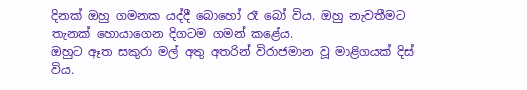දිනක් ඔහු ගමනක යද්දී බොහෝ රෑ බෝ විය. ඔහු නැවතීමට තැනක් හොයාගෙන දිගටම ගමන් කළේය.
ඔහුට ඈත සකුරා මල් අතු අතරින් විරාජමාන වූ මාළිගයක් දිස් විය.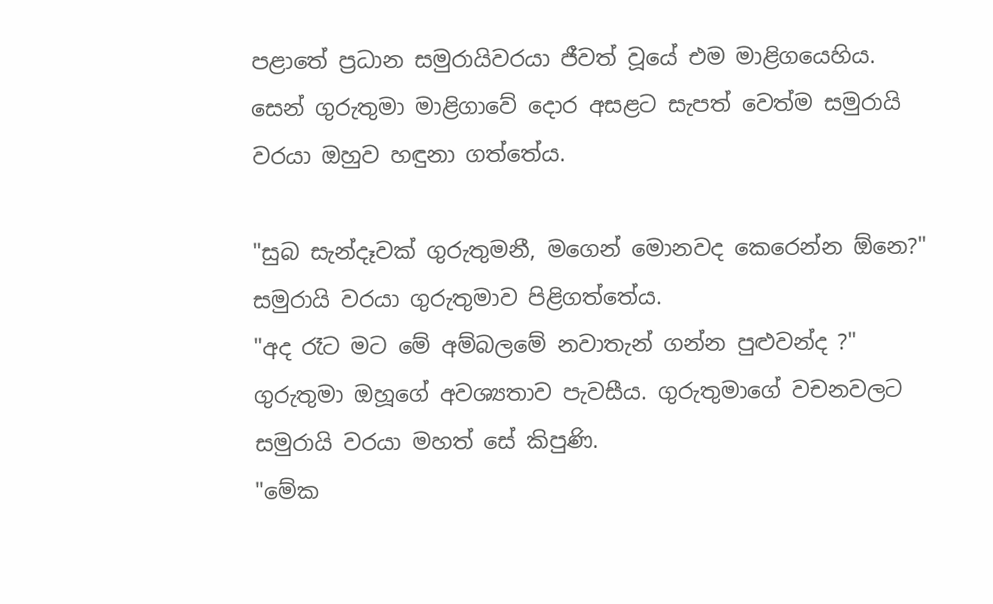පළාතේ ප්‍රධාන සමුරායිවරයා ජීවත් වූයේ එම මාළිගයෙහිය.
සෙන් ගුරුතුමා මාළිගාවේ දොර අසළට සැපත් වෙත්ම සමුරායි වරයා ඔහුව හඳුනා ගත්තේය.

"සුබ සැන්දෑවක් ගුරුතුමනී, මගෙන් මොනවද කෙරෙන්න ඕනෙ?"
සමුරායි වරයා ගුරුතුමාව පිළිගත්තේය.
"අද රෑට මට මේ අම්බලමේ නවාතැන් ගන්න පුළුවන්ද ?"
ගුරුතුමා ඔහූගේ අවශ්‍යතාව පැවසීය. ගුරුතුමාගේ වචනවලට සමුරායි වරයා මහත් සේ කිපුණි.
"මේක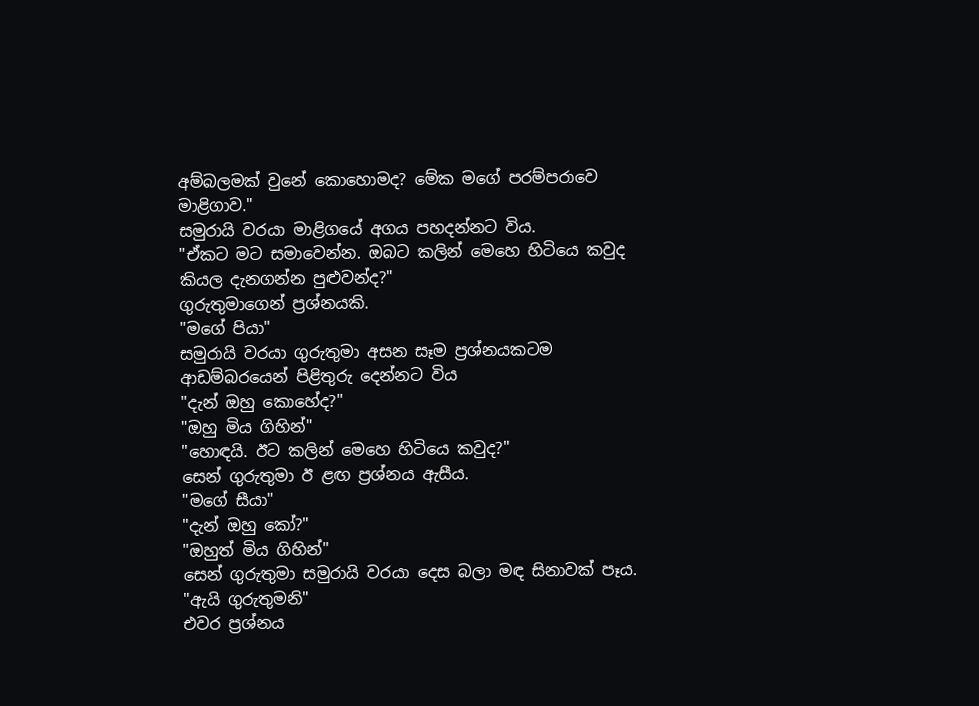අම්බලමක් වුනේ කොහොමද? මේක මගේ පරම්පරාවෙ මාළිගාව."
සමුරායි වරයා මාළිගයේ අගය පහදන්නට විය.
"ඒකට මට සමාවෙන්න. ඔබට කලින් මෙහෙ හිටියෙ කවුද කියල දැනගන්න පුළුවන්ද?"
ගුරුතුමාගෙන් ප්‍රශ්නයකි.
"මගේ පියා"
සමුරායි වරයා ගුරුතුමා අසන සෑම ප්‍රශ්නයකටම ආඩම්බරයෙන් පිළිතුරු දෙන්නට විය
"දැන් ඔහු කොහේද?"
"ඔහු මිය ගිහින්"
"හොඳයි. ඊට කලින් මෙහෙ හිටියෙ කවුද?"
සෙන් ගුරුතුමා ඊ ළඟ ප්‍රශ්නය ඇසීය.
"මගේ සීයා"
"දැන් ඔහු කෝ?"
"ඔහුත් මිය ගිහින්"
සෙන් ගුරුතුමා සමුරායි වරයා දෙස බලා මඳ සිනාවක් පෑය.
"ඇයි ගුරුතුමනි"
එවර ප්‍රශ්නය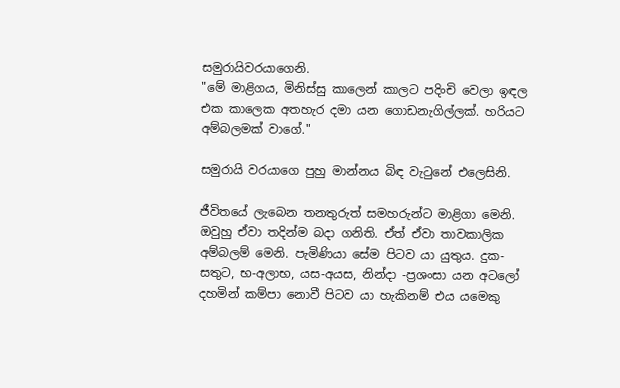සමුරායිවරයාගෙනි.
"මේ මාළිගය, මිනිස්සු කාලෙන් කාලට පදිංචි වෙලා ඉඳල එක කාලෙක අතහැර දමා යන ගොඩනැගිල්ලක්. හරියට අම්බලමක් වාගේ."

සමුරායි වරයාගෙ පුහු මාන්නය බිඳ වැටුනේ එලෙසිනි.

ජීවිතයේ ලැබෙන තනතුරුත් සමහරුන්ට මාළිගා මෙනි. ඔවුහු ඒවා තදින්ම බදා ගනිති. ඒත් ඒවා තාවකාලික අම්බලම් මෙනි. පැමිණියා සේම පිටව යා යුතුය. දුක-සතුට, භ-අලාභ, යස-අයස, නින්දා -ප්‍රශංසා යන අටලෝ දහමින් කම්පා නොවී පිටව යා හැකිනම් එය යමෙකු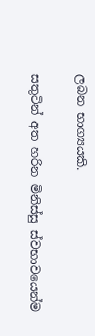ලබන භාග්‍යයකි.

සතුටින් අත හරින මිනිස්සු ස්වභාවයෙන්ම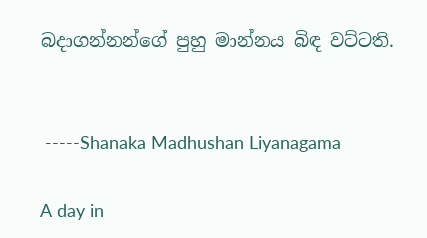බදාගන්නන්ගේ පුහු මාන්නය බිඳ වට්ටති.


 -----Shanaka Madhushan Liyanagama

A day in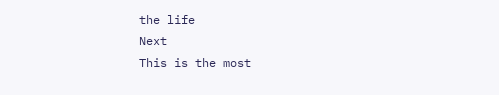the life
Next
This is the most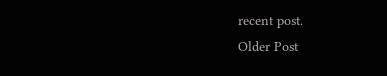recent post.
Older Post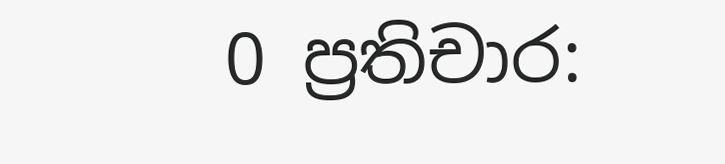0 ප්‍රතිචාර: